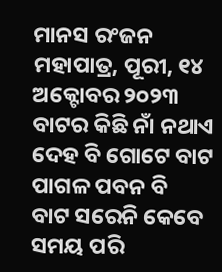ମାନସ ରଂଜନ ମହାପାତ୍ର, ପୂରୀ, ୧୪ ଅକ୍ଟୋବର ୨୦୨୩
ବାଟର କିଛି ନାଁ ନଥାଏ
ଦେହ ବି ଗୋଟେ ବାଟ
ପାଗଳ ପବନ ବି
ବାଟ ସରେନି କେବେ
ସମୟ ପରି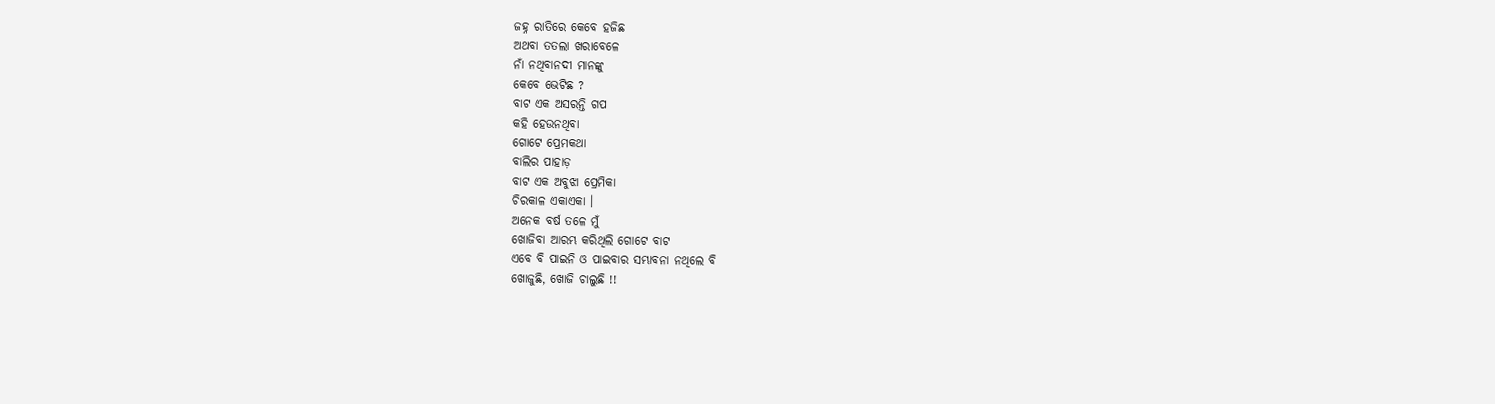ଜହ୍ନ ରାତିରେ କେବେ ହଜିଛ
ଅଥବା ତତଲା ଖରାବେଳେ
ନାଁ ନଥିବାନଦୀ ମାନଙ୍କୁ
କେବେ ଭେଟିଛ ?
ବାଟ ଏକ ଅସରନ୍ତି ଗପ
କହି ହେଉନଥିବା
ଗୋଟେ ପ୍ରେମକଥା
ବାଲିର ପାହାଡ଼
ବାଟ ଏକ ଅବୁଝା ପ୍ରେମିକା
ଚିରକାଳ ଏକାଏକା ।
ଅନେକ ବର୍ଷ ତଳେ ମୁଁ
ଖୋଜିବା ଆରମ୍ଭ କରିଥିଲି ଗୋଟେ ବାଟ
ଏବେ ବି ପାଇନି ଓ ପାଇବାର ସମ୍ଭାବନା ନଥିଲେ ବି
ଖୋଜୁଛି, ଖୋଜି ଚାଲୁଛି !!